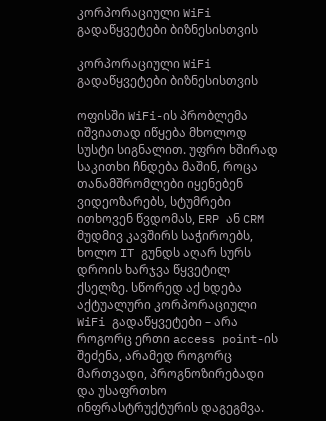კორპორაციული WiFi გადაწყვეტები ბიზნესისთვის

კორპორაციული WiFi გადაწყვეტები ბიზნესისთვის

ოფისში WiFi-ის პრობლემა იშვიათად იწყება მხოლოდ სუსტი სიგნალით. უფრო ხშირად საკითხი ჩნდება მაშინ, როცა თანამშრომლები იყენებენ ვიდეოზარებს, სტუმრები ითხოვენ წვდომას, ERP ან CRM მუდმივ კავშირს საჭიროებს, ხოლო IT გუნდს აღარ სურს დროის ხარჯვა წყვეტილ ქსელზე. სწორედ აქ ხდება აქტუალური კორპორაციული WiFi გადაწყვეტები – არა როგორც ერთი access point-ის შეძენა, არამედ როგორც მართვადი, პროგნოზირებადი და უსაფრთხო ინფრასტრუქტურის დაგეგმვა.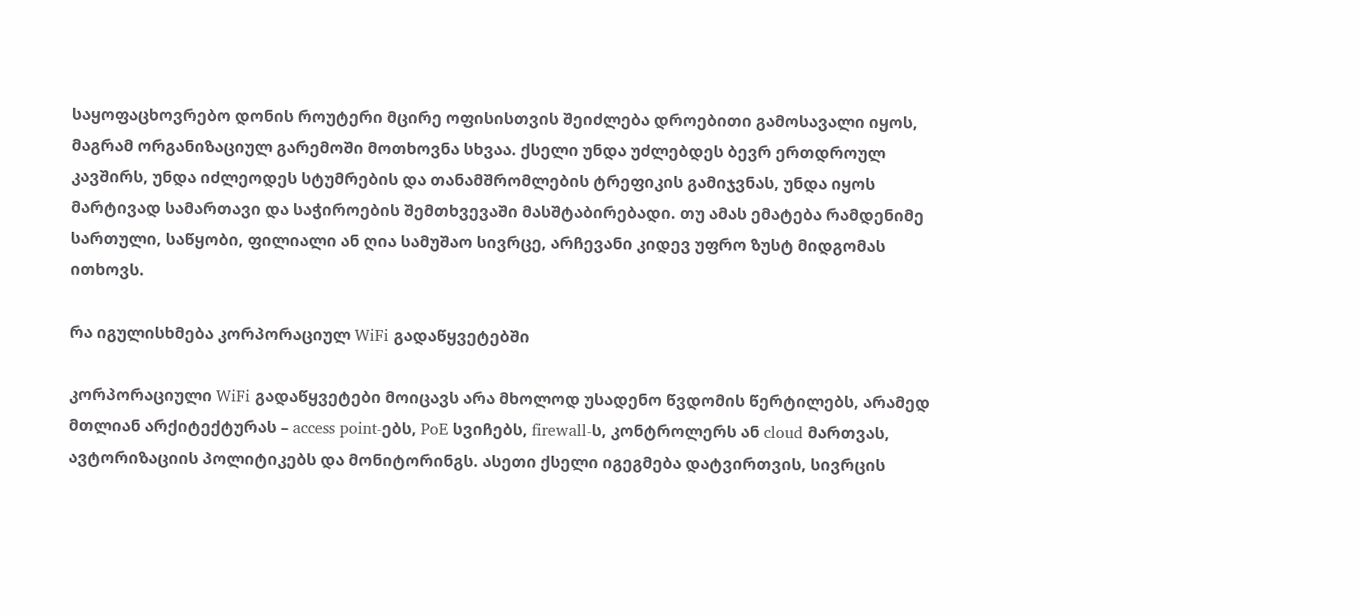საყოფაცხოვრებო დონის როუტერი მცირე ოფისისთვის შეიძლება დროებითი გამოსავალი იყოს, მაგრამ ორგანიზაციულ გარემოში მოთხოვნა სხვაა. ქსელი უნდა უძლებდეს ბევრ ერთდროულ კავშირს, უნდა იძლეოდეს სტუმრების და თანამშრომლების ტრეფიკის გამიჯვნას, უნდა იყოს მარტივად სამართავი და საჭიროების შემთხვევაში მასშტაბირებადი. თუ ამას ემატება რამდენიმე სართული, საწყობი, ფილიალი ან ღია სამუშაო სივრცე, არჩევანი კიდევ უფრო ზუსტ მიდგომას ითხოვს.

რა იგულისხმება კორპორაციულ WiFi გადაწყვეტებში

კორპორაციული WiFi გადაწყვეტები მოიცავს არა მხოლოდ უსადენო წვდომის წერტილებს, არამედ მთლიან არქიტექტურას – access point-ებს, PoE სვიჩებს, firewall-ს, კონტროლერს ან cloud მართვას, ავტორიზაციის პოლიტიკებს და მონიტორინგს. ასეთი ქსელი იგეგმება დატვირთვის, სივრცის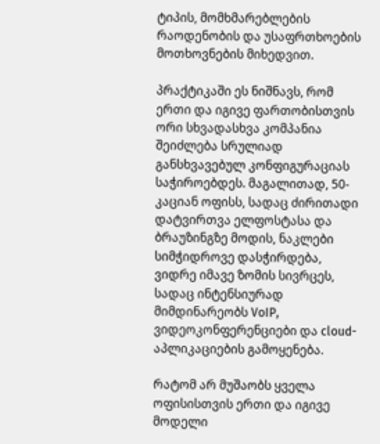ტიპის, მომხმარებლების რაოდენობის და უსაფრთხოების მოთხოვნების მიხედვით.

პრაქტიკაში ეს ნიშნავს, რომ ერთი და იგივე ფართობისთვის ორი სხვადასხვა კომპანია შეიძლება სრულიად განსხვავებულ კონფიგურაციას საჭიროებდეს. მაგალითად, 50-კაციან ოფისს, სადაც ძირითადი დატვირთვა ელფოსტასა და ბრაუზინგზე მოდის, ნაკლები სიმჭიდროვე დასჭირდება, ვიდრე იმავე ზომის სივრცეს, სადაც ინტენსიურად მიმდინარეობს VoIP, ვიდეოკონფერენციები და cloud-აპლიკაციების გამოყენება.

რატომ არ მუშაობს ყველა ოფისისთვის ერთი და იგივე მოდელი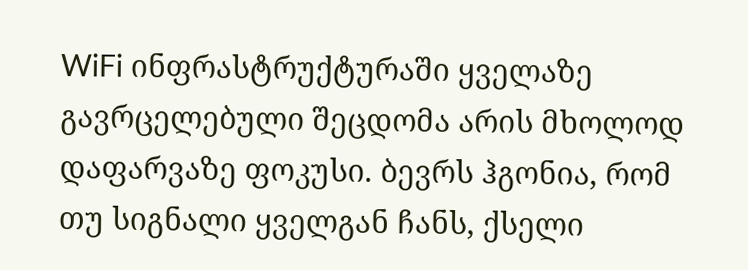WiFi ინფრასტრუქტურაში ყველაზე გავრცელებული შეცდომა არის მხოლოდ დაფარვაზე ფოკუსი. ბევრს ჰგონია, რომ თუ სიგნალი ყველგან ჩანს, ქსელი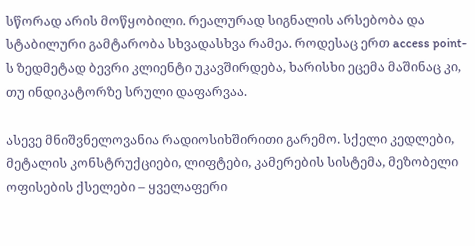სწორად არის მოწყობილი. რეალურად სიგნალის არსებობა და სტაბილური გამტარობა სხვადასხვა რამეა. როდესაც ერთ access point-ს ზედმეტად ბევრი კლიენტი უკავშირდება, ხარისხი ეცემა მაშინაც კი, თუ ინდიკატორზე სრული დაფარვაა.

ასევე მნიშვნელოვანია რადიოსიხშირითი გარემო. სქელი კედლები, მეტალის კონსტრუქციები, ლიფტები, კამერების სისტემა, მეზობელი ოფისების ქსელები – ყველაფერი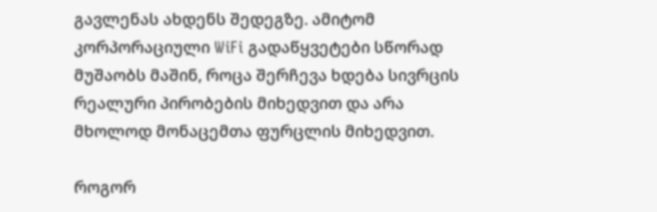გავლენას ახდენს შედეგზე. ამიტომ კორპორაციული WiFi გადაწყვეტები სწორად მუშაობს მაშინ, როცა შერჩევა ხდება სივრცის რეალური პირობების მიხედვით და არა მხოლოდ მონაცემთა ფურცლის მიხედვით.

როგორ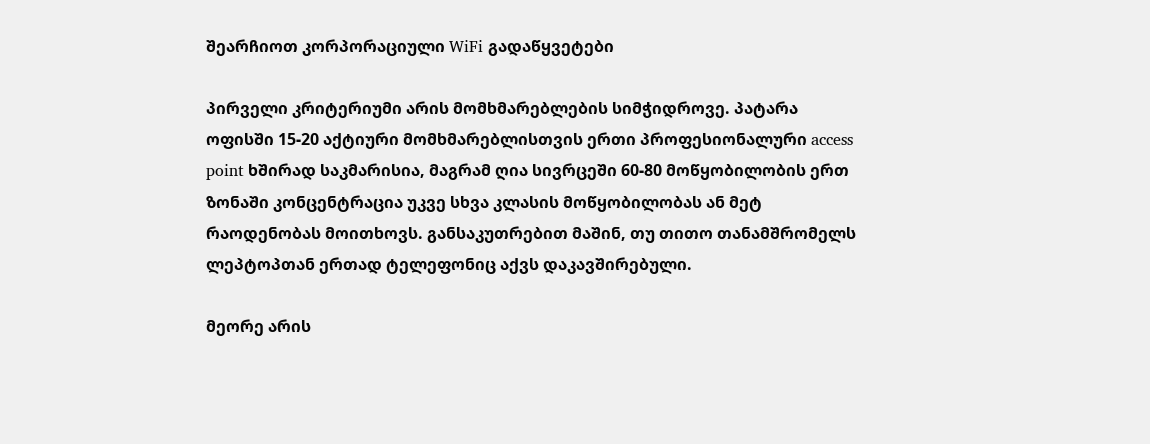შეარჩიოთ კორპორაციული WiFi გადაწყვეტები

პირველი კრიტერიუმი არის მომხმარებლების სიმჭიდროვე. პატარა ოფისში 15-20 აქტიური მომხმარებლისთვის ერთი პროფესიონალური access point ხშირად საკმარისია, მაგრამ ღია სივრცეში 60-80 მოწყობილობის ერთ ზონაში კონცენტრაცია უკვე სხვა კლასის მოწყობილობას ან მეტ რაოდენობას მოითხოვს. განსაკუთრებით მაშინ, თუ თითო თანამშრომელს ლეპტოპთან ერთად ტელეფონიც აქვს დაკავშირებული.

მეორე არის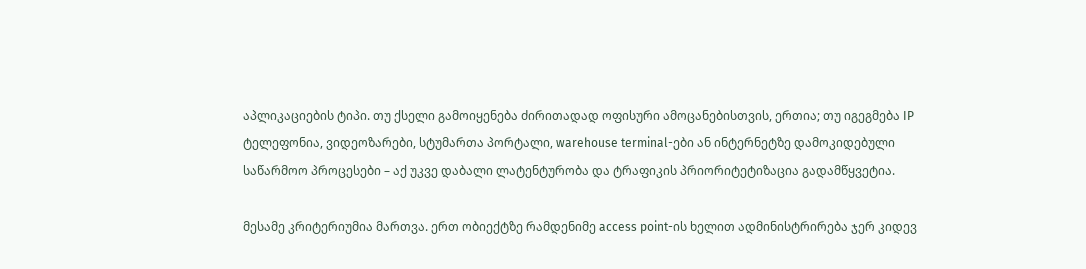აპლიკაციების ტიპი. თუ ქსელი გამოიყენება ძირითადად ოფისური ამოცანებისთვის, ერთია; თუ იგეგმება IP ტელეფონია, ვიდეოზარები, სტუმართა პორტალი, warehouse terminal-ები ან ინტერნეტზე დამოკიდებული საწარმოო პროცესები – აქ უკვე დაბალი ლატენტურობა და ტრაფიკის პრიორიტეტიზაცია გადამწყვეტია.

მესამე კრიტერიუმია მართვა. ერთ ობიექტზე რამდენიმე access point-ის ხელით ადმინისტრირება ჯერ კიდევ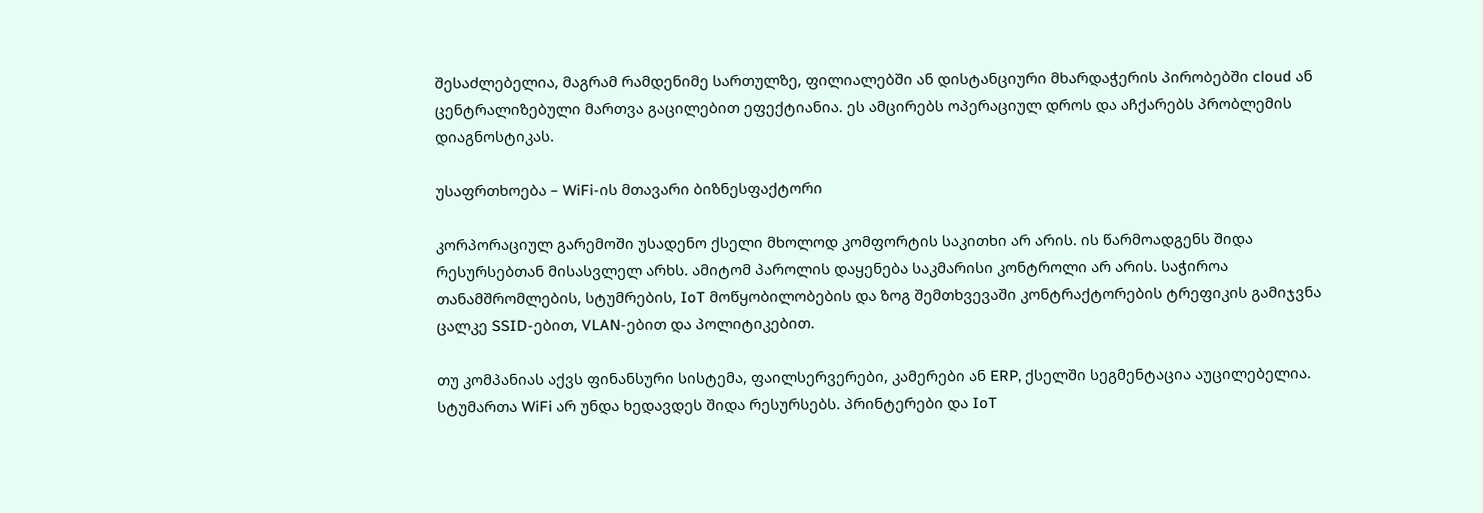შესაძლებელია, მაგრამ რამდენიმე სართულზე, ფილიალებში ან დისტანციური მხარდაჭერის პირობებში cloud ან ცენტრალიზებული მართვა გაცილებით ეფექტიანია. ეს ამცირებს ოპერაციულ დროს და აჩქარებს პრობლემის დიაგნოსტიკას.

უსაფრთხოება – WiFi-ის მთავარი ბიზნესფაქტორი

კორპორაციულ გარემოში უსადენო ქსელი მხოლოდ კომფორტის საკითხი არ არის. ის წარმოადგენს შიდა რესურსებთან მისასვლელ არხს. ამიტომ პაროლის დაყენება საკმარისი კონტროლი არ არის. საჭიროა თანამშრომლების, სტუმრების, IoT მოწყობილობების და ზოგ შემთხვევაში კონტრაქტორების ტრეფიკის გამიჯვნა ცალკე SSID-ებით, VLAN-ებით და პოლიტიკებით.

თუ კომპანიას აქვს ფინანსური სისტემა, ფაილსერვერები, კამერები ან ERP, ქსელში სეგმენტაცია აუცილებელია. სტუმართა WiFi არ უნდა ხედავდეს შიდა რესურსებს. პრინტერები და IoT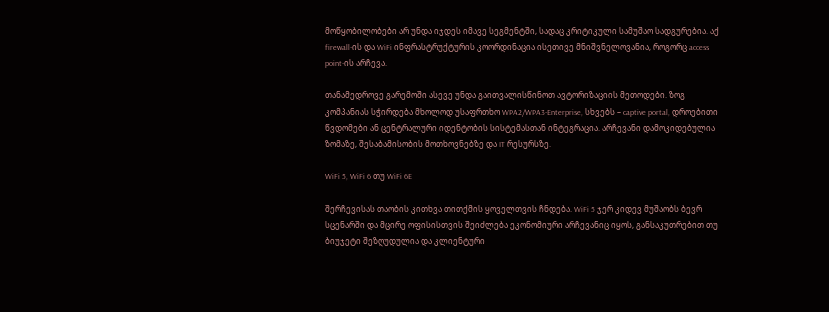მოწყობილობები არ უნდა იჯდეს იმავე სეგმენტში, სადაც კრიტიკული სამუშაო სადგურებია. აქ firewall-ის და WiFi ინფრასტრუქტურის კოორდინაცია ისეთივე მნიშვნელოვანია, როგორც access point-ის არჩევა.

თანამედროვე გარემოში ასევე უნდა გაითვალისწინოთ ავტორიზაციის მეთოდები. ზოგ კომპანიას სჭირდება მხოლოდ უსაფრთხო WPA2/WPA3-Enterprise, სხვებს – captive portal, დროებითი წვდომები ან ცენტრალური იდენტობის სისტემასთან ინტეგრაცია. არჩევანი დამოკიდებულია ზომაზე, შესაბამისობის მოთხოვნებზე და IT რესურსზე.

WiFi 5, WiFi 6 თუ WiFi 6E

შერჩევისას თაობის კითხვა თითქმის ყოველთვის ჩნდება. WiFi 5 ჯერ კიდევ მუშაობს ბევრ სცენარში და მცირე ოფისისთვის შეიძლება ეკონომიური არჩევანიც იყოს, განსაკუთრებით თუ ბიუჯეტი შეზღუდულია და კლიენტური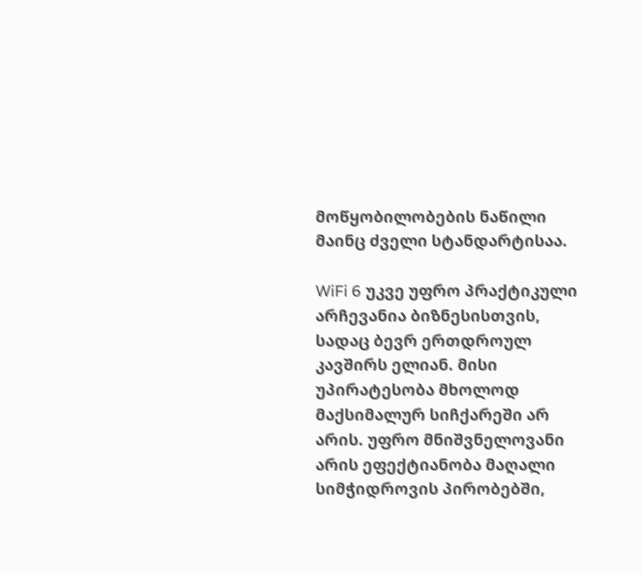მოწყობილობების ნაწილი მაინც ძველი სტანდარტისაა.

WiFi 6 უკვე უფრო პრაქტიკული არჩევანია ბიზნესისთვის, სადაც ბევრ ერთდროულ კავშირს ელიან. მისი უპირატესობა მხოლოდ მაქსიმალურ სიჩქარეში არ არის. უფრო მნიშვნელოვანი არის ეფექტიანობა მაღალი სიმჭიდროვის პირობებში,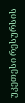უკეთესი რესურსის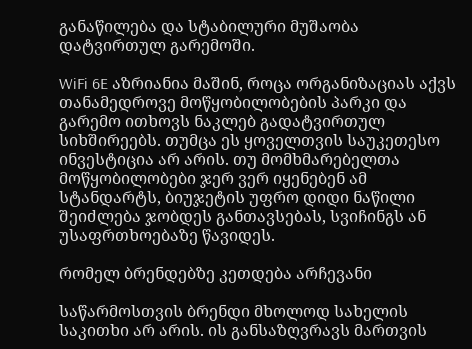განაწილება და სტაბილური მუშაობა დატვირთულ გარემოში.

WiFi 6E აზრიანია მაშინ, როცა ორგანიზაციას აქვს თანამედროვე მოწყობილობების პარკი და გარემო ითხოვს ნაკლებ გადატვირთულ სიხშირეებს. თუმცა ეს ყოველთვის საუკეთესო ინვესტიცია არ არის. თუ მომხმარებელთა მოწყობილობები ჯერ ვერ იყენებენ ამ სტანდარტს, ბიუჯეტის უფრო დიდი ნაწილი შეიძლება ჯობდეს განთავსებას, სვიჩინგს ან უსაფრთხოებაზე წავიდეს.

რომელ ბრენდებზე კეთდება არჩევანი

საწარმოსთვის ბრენდი მხოლოდ სახელის საკითხი არ არის. ის განსაზღვრავს მართვის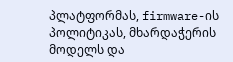პლატფორმას, firmware-ის პოლიტიკას, მხარდაჭერის მოდელს და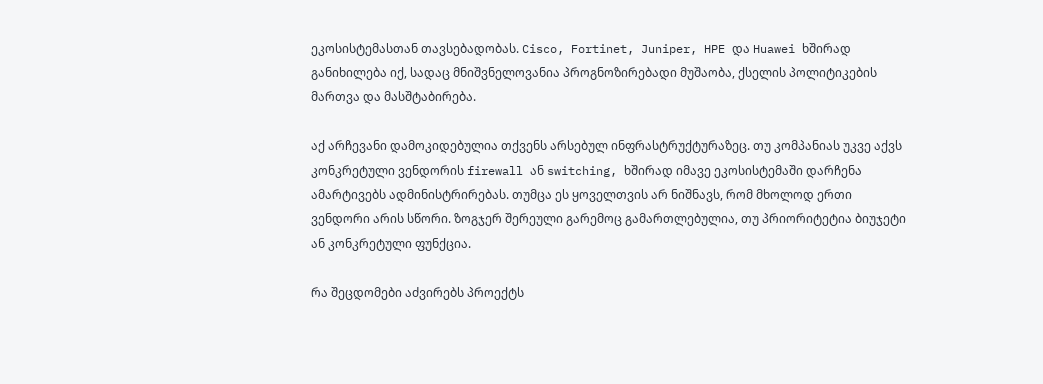ეკოსისტემასთან თავსებადობას. Cisco, Fortinet, Juniper, HPE და Huawei ხშირად განიხილება იქ, სადაც მნიშვნელოვანია პროგნოზირებადი მუშაობა, ქსელის პოლიტიკების მართვა და მასშტაბირება.

აქ არჩევანი დამოკიდებულია თქვენს არსებულ ინფრასტრუქტურაზეც. თუ კომპანიას უკვე აქვს კონკრეტული ვენდორის firewall ან switching, ხშირად იმავე ეკოსისტემაში დარჩენა ამარტივებს ადმინისტრირებას. თუმცა ეს ყოველთვის არ ნიშნავს, რომ მხოლოდ ერთი ვენდორი არის სწორი. ზოგჯერ შერეული გარემოც გამართლებულია, თუ პრიორიტეტია ბიუჯეტი ან კონკრეტული ფუნქცია.

რა შეცდომები აძვირებს პროექტს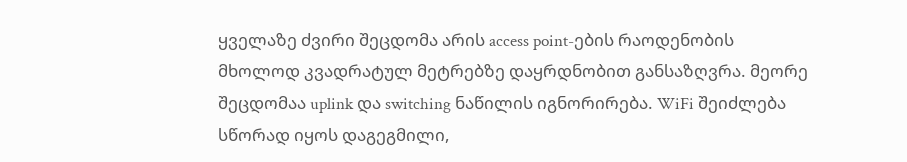ყველაზე ძვირი შეცდომა არის access point-ების რაოდენობის მხოლოდ კვადრატულ მეტრებზე დაყრდნობით განსაზღვრა. მეორე შეცდომაა uplink და switching ნაწილის იგნორირება. WiFi შეიძლება სწორად იყოს დაგეგმილი,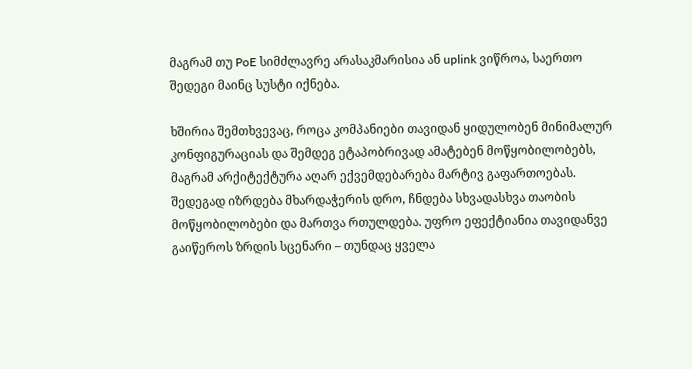მაგრამ თუ PoE სიმძლავრე არასაკმარისია ან uplink ვიწროა, საერთო შედეგი მაინც სუსტი იქნება.

ხშირია შემთხვევაც, როცა კომპანიები თავიდან ყიდულობენ მინიმალურ კონფიგურაციას და შემდეგ ეტაპობრივად ამატებენ მოწყობილობებს, მაგრამ არქიტექტურა აღარ ექვემდებარება მარტივ გაფართოებას. შედეგად იზრდება მხარდაჭერის დრო, ჩნდება სხვადასხვა თაობის მოწყობილობები და მართვა რთულდება. უფრო ეფექტიანია თავიდანვე გაიწეროს ზრდის სცენარი – თუნდაც ყველა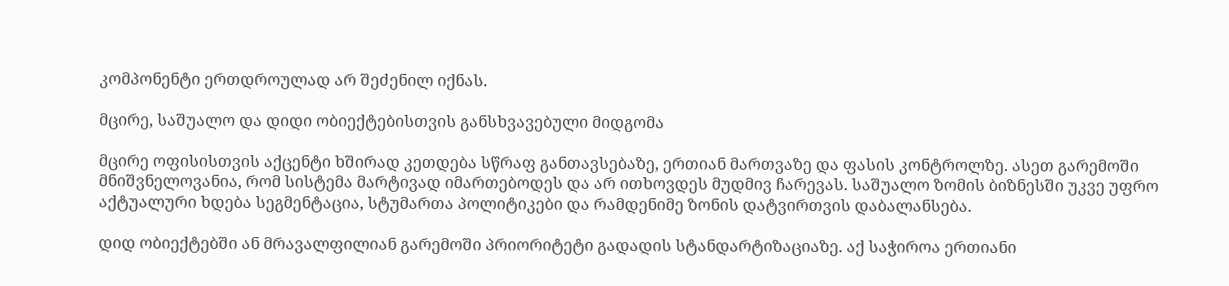კომპონენტი ერთდროულად არ შეძენილ იქნას.

მცირე, საშუალო და დიდი ობიექტებისთვის განსხვავებული მიდგომა

მცირე ოფისისთვის აქცენტი ხშირად კეთდება სწრაფ განთავსებაზე, ერთიან მართვაზე და ფასის კონტროლზე. ასეთ გარემოში მნიშვნელოვანია, რომ სისტემა მარტივად იმართებოდეს და არ ითხოვდეს მუდმივ ჩარევას. საშუალო ზომის ბიზნესში უკვე უფრო აქტუალური ხდება სეგმენტაცია, სტუმართა პოლიტიკები და რამდენიმე ზონის დატვირთვის დაბალანსება.

დიდ ობიექტებში ან მრავალფილიან გარემოში პრიორიტეტი გადადის სტანდარტიზაციაზე. აქ საჭიროა ერთიანი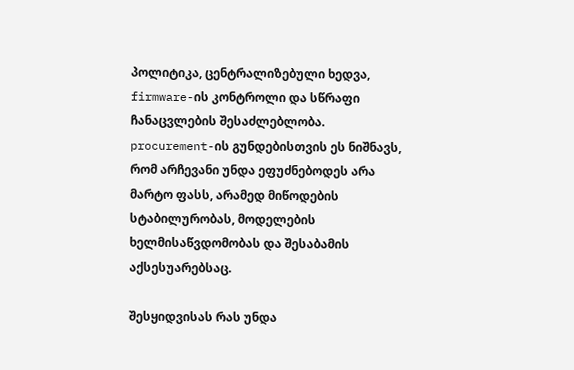პოლიტიკა, ცენტრალიზებული ხედვა, firmware-ის კონტროლი და სწრაფი ჩანაცვლების შესაძლებლობა. procurement-ის გუნდებისთვის ეს ნიშნავს, რომ არჩევანი უნდა ეფუძნებოდეს არა მარტო ფასს, არამედ მიწოდების სტაბილურობას, მოდელების ხელმისაწვდომობას და შესაბამის აქსესუარებსაც.

შესყიდვისას რას უნდა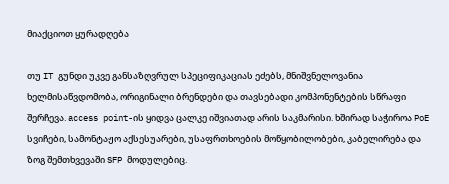მიაქციოთ ყურადღება

თუ IT გუნდი უკვე განსაზღვრულ სპეციფიკაციას ეძებს, მნიშვნელოვანია ხელმისაწვდომობა, ორიგინალი ბრენდები და თავსებადი კომპონენტების სწრაფი შერჩევა. access point-ის ყიდვა ცალკე იშვიათად არის საკმარისი. ხშირად საჭიროა PoE სვიჩები, სამონტაჟო აქსესუარები, უსაფრთხოების მოწყობილობები, კაბელირება და ზოგ შემთხვევაში SFP მოდულებიც.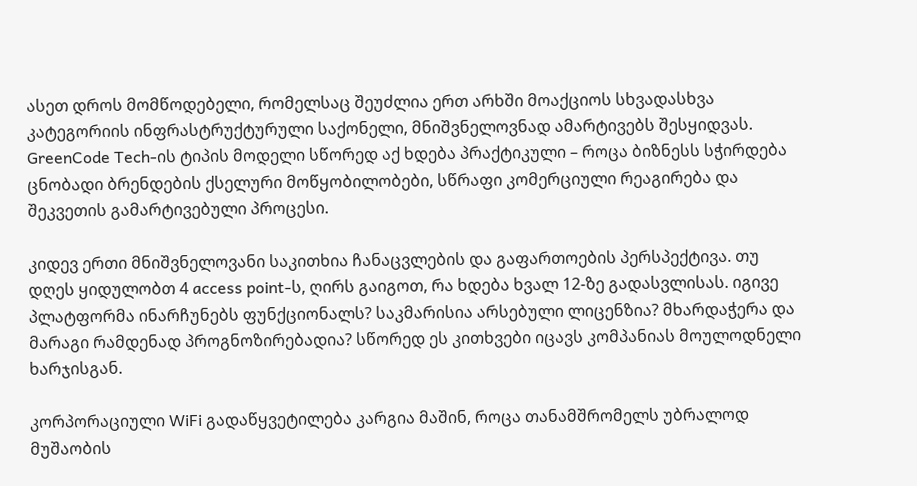ასეთ დროს მომწოდებელი, რომელსაც შეუძლია ერთ არხში მოაქციოს სხვადასხვა კატეგორიის ინფრასტრუქტურული საქონელი, მნიშვნელოვნად ამარტივებს შესყიდვას. GreenCode Tech-ის ტიპის მოდელი სწორედ აქ ხდება პრაქტიკული – როცა ბიზნესს სჭირდება ცნობადი ბრენდების ქსელური მოწყობილობები, სწრაფი კომერციული რეაგირება და შეკვეთის გამარტივებული პროცესი.

კიდევ ერთი მნიშვნელოვანი საკითხია ჩანაცვლების და გაფართოების პერსპექტივა. თუ დღეს ყიდულობთ 4 access point-ს, ღირს გაიგოთ, რა ხდება ხვალ 12-ზე გადასვლისას. იგივე პლატფორმა ინარჩუნებს ფუნქციონალს? საკმარისია არსებული ლიცენზია? მხარდაჭერა და მარაგი რამდენად პროგნოზირებადია? სწორედ ეს კითხვები იცავს კომპანიას მოულოდნელი ხარჯისგან.

კორპორაციული WiFi გადაწყვეტილება კარგია მაშინ, როცა თანამშრომელს უბრალოდ მუშაობის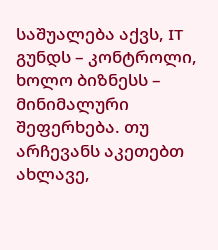საშუალება აქვს, IT გუნდს – კონტროლი, ხოლო ბიზნესს – მინიმალური შეფერხება. თუ არჩევანს აკეთებთ ახლავე,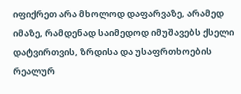იფიქრეთ არა მხოლოდ დაფარვაზე, არამედ იმაზე, რამდენად საიმედოდ იმუშავებს ქსელი დატვირთვის, ზრდისა და უსაფრთხოების რეალურ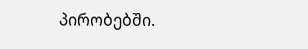პირობებში.